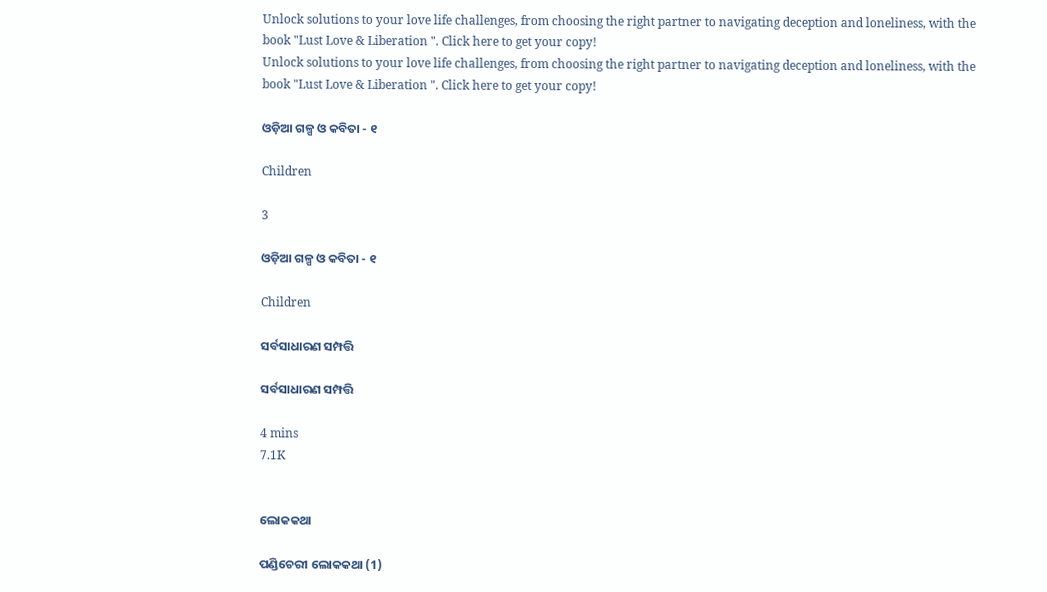Unlock solutions to your love life challenges, from choosing the right partner to navigating deception and loneliness, with the book "Lust Love & Liberation ". Click here to get your copy!
Unlock solutions to your love life challenges, from choosing the right partner to navigating deception and loneliness, with the book "Lust Love & Liberation ". Click here to get your copy!

ଓଡ଼ିଆ ଗଳ୍ପ ଓ କବିତା - ୧

Children

3

ଓଡ଼ିଆ ଗଳ୍ପ ଓ କବିତା - ୧

Children

ସର୍ବସାଧାରଣ ସମ୍ପତ୍ତି

ସର୍ବସାଧାରଣ ସମ୍ପତ୍ତି

4 mins
7.1K


ଲୋକକଥା

ପଣ୍ଡିଚେରୀ ଲୋକକଥା (1)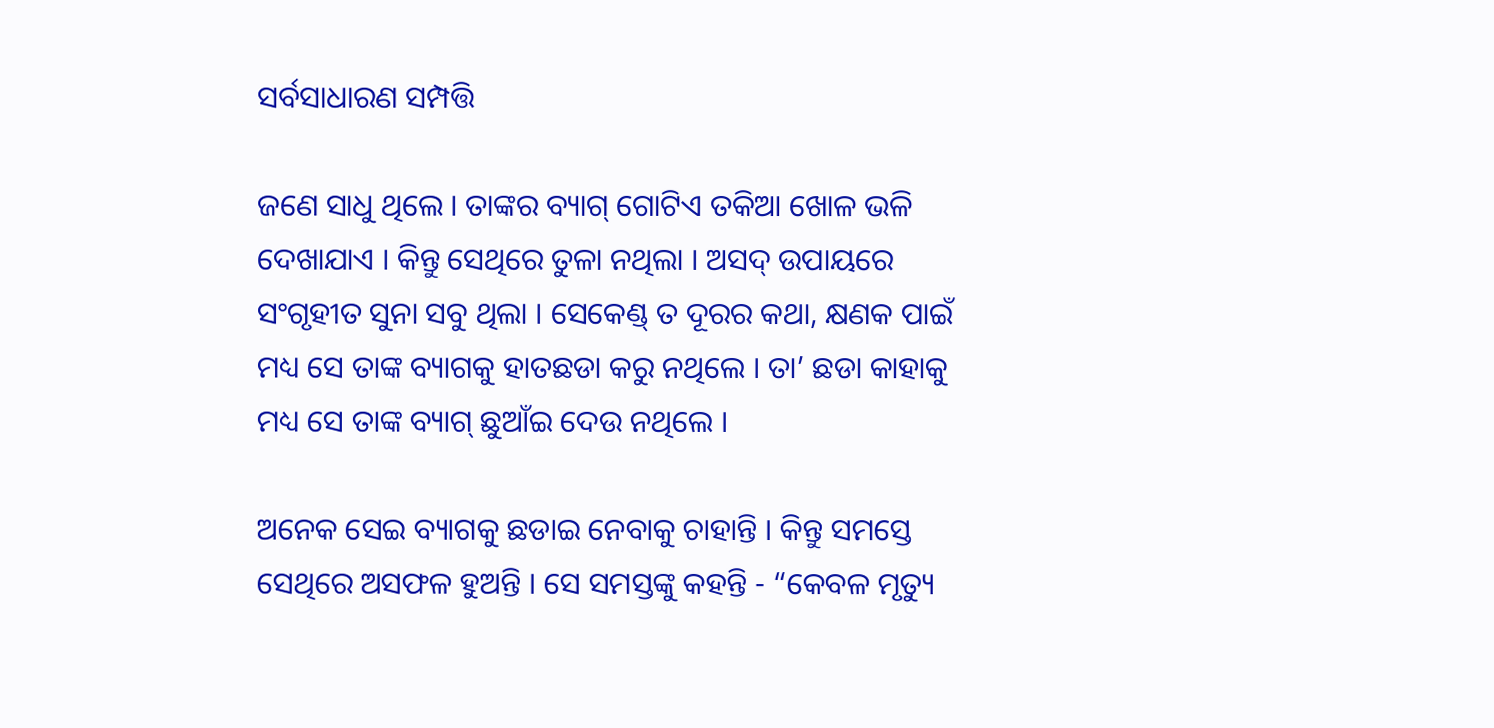ସର୍ବସାଧାରଣ ସମ୍ପତ୍ତି

ଜଣେ ସାଧୁ ଥିଲେ । ତାଙ୍କର ବ୍ୟାଗ୍ ଗୋଟିଏ ତକିଆ ଖୋଳ ଭଳି ଦେଖାଯାଏ । କିନ୍ତୁ ସେଥିରେ ତୁଳା ନଥିଲା । ଅସଦ୍ ଉପାୟରେ ସଂଗୃହୀତ ସୁନା ସବୁ ଥିଲା । ସେକେଣ୍ଡ୍ ତ ଦୂରର କଥା, କ୍ଷଣକ ପାଇଁ ମଧ୍ୟ ସେ ତାଙ୍କ ବ୍ୟାଗକୁ ହାତଛଡା କରୁ ନଥିଲେ । ତା’ ଛଡା କାହାକୁ ମଧ୍ୟ ସେ ତାଙ୍କ ବ୍ୟାଗ୍ ଛୁଆଁଇ ଦେଉ ନଥିଲେ ।

ଅନେକ ସେଇ ବ୍ୟାଗକୁ ଛଡାଇ ନେବାକୁ ଚାହାନ୍ତି । କିନ୍ତୁ ସମସ୍ତେ ସେଥିରେ ଅସଫଳ ହୁଅନ୍ତି । ସେ ସମସ୍ତଙ୍କୁ କହନ୍ତି - “କେବଳ ମୃତ୍ୟୁ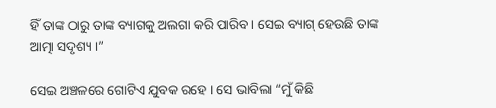ହିଁ ତାଙ୍କ ଠାରୁ ତାଙ୍କ ବ୍ୟାଗକୁ ଅଲଗା କରି ପାରିବ । ସେଇ ବ୍ୟାଗ୍ ହେଉଛି ତାଙ୍କ ଆତ୍ମା ସଦୃଶ୍ୟ ।”

ସେଇ ଅଞ୍ଚଳରେ ଗୋଟିଏ ଯୁବକ ରହେ । ସେ ଭାବିଲା “ମୁଁ କିଛି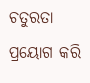ଚତୁରତା ପ୍ରୟୋଗ କରି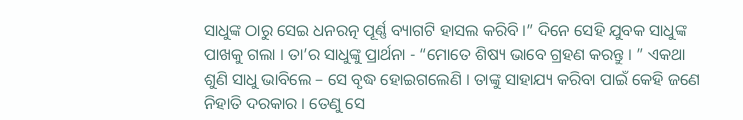ସାଧୁଙ୍କ ଠାରୁ ସେଇ ଧନରତ୍ନ ପୂର୍ଣ୍ଣ ବ୍ୟାଗଟି ହାସଲ କରିବି ।” ଦିନେ ସେହି ଯୁବକ ସାଧୁଙ୍କ ପାଖକୁ ଗଲା । ତା’ର ସାଧୁଙ୍କୁ ପ୍ରାର୍ଥନା - “ମୋତେ ଶିଷ୍ୟ ଭାବେ ଗ୍ରହଣ କରନ୍ତୁ । ” ଏକଥା ଶୁଣି ସାଧୁ ଭାବିଲେ – ସେ ବୃଦ୍ଧ ହୋଇଗଲେଣି । ତାଙ୍କୁ ସାହାଯ୍ୟ କରିବା ପାଇଁ କେହି ଜଣେ ନିହାତି ଦରକାର । ତେଣୁ ସେ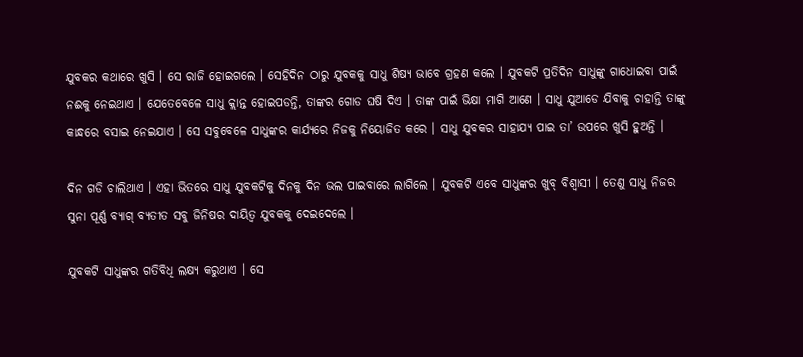ଯୁବକର କଥାରେ ଖୁସି । ସେ ରାଜି ହୋଇଗଲେ । ସେହିଦିନ ଠାରୁ ଯୁବକକୁ ସାଧୁ ଶିଷ୍ୟ ଭାବେ ଗ୍ରହଣ କଲେ । ଯୁବକଟି ପ୍ରତିଦିନ ସାଧୁଙ୍କୁ ଗାଧୋଇବା ପାଇଁ ନଈକୁ ନେଇଥାଏ । ଯେତେବେଳେ ସାଧୁ କ୍ଲାନ୍ତ ହୋଇପଡନ୍ତି, ତାଙ୍କର ଗୋଡ ଘଷି ଦିଏ । ତାଙ୍କ ପାଇଁ ଭିକ୍ଷା ମାଗି ଆଣେ । ସାଧୁ ଯୁଆଡେ ଯିବାକୁ ଚାହାନ୍ତି ତାଙ୍କୁ କାନ୍ଧରେ ବସାଇ ନେଇଯାଏ । ସେ ସବୁବେଳେ ସାଧୁଙ୍କର କାର୍ଯ୍ୟରେ ନିଜକୁ ନିୟୋଜିତ କରେ । ସାଧୁ ଯୁବକର ସାହାଯ୍ୟ ପାଇ ତା’ ଉପରେ ଖୁସି ହୁଅନ୍ତି ।

ଦିନ ଗଡି ଚାଲିଥାଏ । ଏହା ଭିତରେ ସାଧୁ ଯୁବକଟିକୁ ଦିନକୁ ଦିନ ଭଲ ପାଇବାରେ ଲାଗିଲେ । ଯୁବକଟି ଏବେ ସାଧୁଙ୍କର ଖୁବ୍ ବିଶ୍ୱାସୀ । ତେଣୁ ସାଧୁ ନିଜର ସୁନା ପୂର୍ଣ୍ଣ ବ୍ୟାଗ୍ ବ୍ୟତୀତ ସବୁ ଜିନିଷର ଦାୟିତ୍ୱ ଯୁବକକୁ ଦେଇଦେଲେ ।

ଯୁବକଟି ସାଧୁଙ୍କର ଗତିବିଧି ଲକ୍ଷ୍ୟ କରୁଥାଏ । ସେ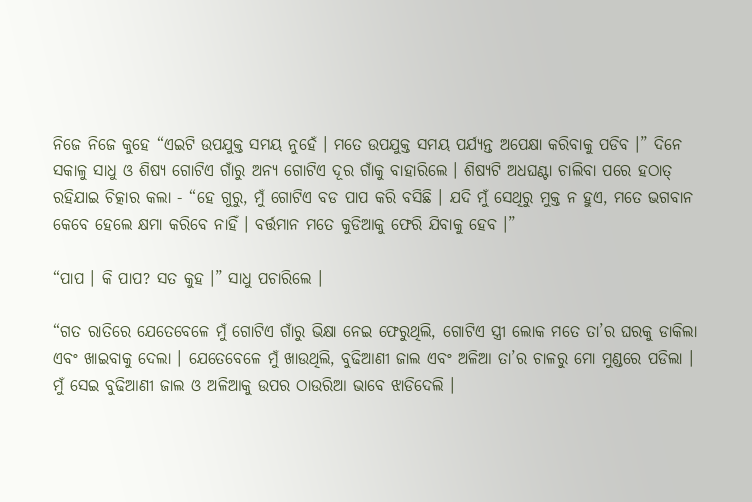ନିଜେ ନିଜେ କୁହେ “ଏଇଟି ଉପଯୁକ୍ତ ସମୟ ନୁହେଁ । ମତେ ଉପଯୁକ୍ତ ସମୟ ପର୍ଯ୍ୟନ୍ତ ଅପେକ୍ଷା କରିବାକୁ ପଡିବ ।” ଦିନେ ସକାଳୁ ସାଧୁ ଓ ଶିଷ୍ୟ ଗୋଟିଏ ଗାଁରୁ ଅନ୍ୟ ଗୋଟିଏ ଦୂର ଗାଁକୁ ବାହାରିଲେ । ଶିଷ୍ୟଟି ଅଧଘଣ୍ଟା ଚାଲିବା ପରେ ହଠାତ୍ ରହିଯାଇ ଚିତ୍କାର କଲା - “ହେ ଗୁରୁ, ମୁଁ ଗୋଟିଏ ବଡ ପାପ କରି ବସିଛି । ଯଦି ମୁଁ ସେଥିରୁ ମୁକ୍ତ ନ ହୁଏ, ମତେ ଭଗବାନ କେବେ ହେଲେ କ୍ଷମା କରିବେ ନାହିଁ । ବର୍ତ୍ତମାନ ମତେ କୁଡିଆକୁ ଫେରି ଯିବାକୁ ହେବ ।”

“ପାପ । କି ପାପ? ସତ କୁହ ।” ସାଧୁ ପଚାରିଲେ ।

“ଗତ ରାତିରେ ଯେତେବେଳେ ମୁଁ ଗୋଟିଏ ଗାଁରୁ ଭିକ୍ଷା ନେଇ ଫେରୁଥିଲି, ଗୋଟିଏ ସ୍ତ୍ରୀ ଲୋକ ମତେ ତା’ର ଘରକୁ ଡାକିଲା ଏବଂ ଖାଇବାକୁ ଦେଲା । ଯେତେବେଳେ ମୁଁ ଖାଉଥିଲି, ବୁଢିଆଣୀ ଜାଲ ଏବଂ ଅଳିଆ ତା’ର ଚାଳରୁ ମୋ ମୁଣ୍ଡରେ ପଡିଲା । ମୁଁ ସେଇ ବୁଢିଆଣୀ ଜାଲ ଓ ଅଳିଆକୁ ଉପର ଠାଉରିଆ ଭାବେ ଝାଡିଦେଲି ।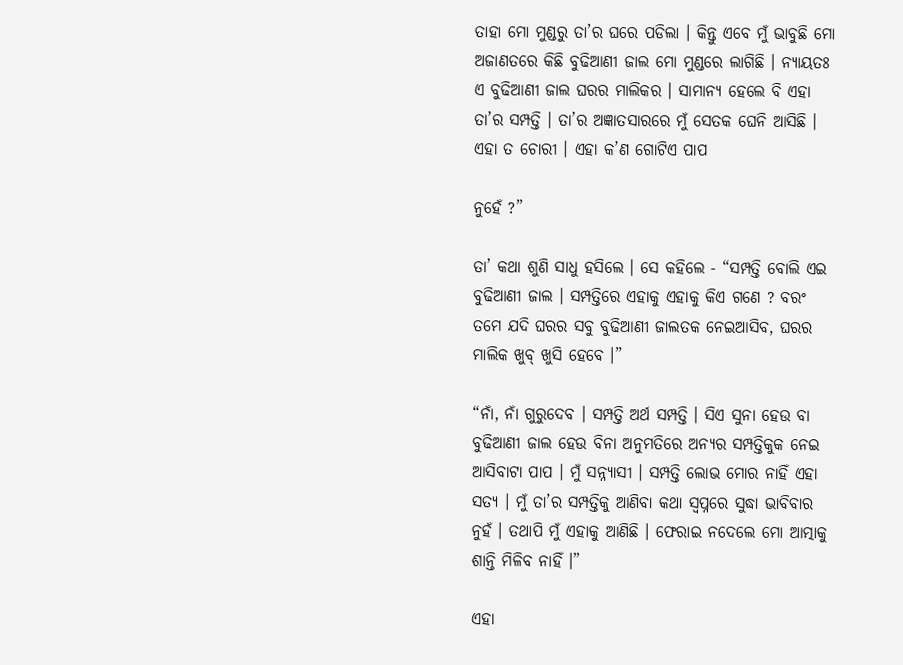ତାହା ମୋ ମୁଣ୍ଡରୁ ତା’ର ଘରେ ପଡିଲା । କିନ୍ତୁ ଏବେ ମୁଁ ଭାବୁଛି ମୋ ଅଜାଣତରେ କିଛି ବୁଢିଆଣୀ ଜାଲ ମୋ ମୁଣ୍ଡରେ ଲାଗିଛି । ନ୍ୟାୟତଃ ଏ ବୁଢିଆଣୀ ଜାଲ ଘରର ମାଲିକର । ସାମାନ୍ୟ ହେଲେ ବି ଏହା ତା’ର ସମ୍ପତ୍ତି । ତା’ର ଅଜ୍ଞାତସାରରେ ମୁଁ ସେତକ ଘେନି ଆସିଛି । ଏହା ତ ଚୋରୀ । ଏହା କ’ଣ ଗୋଟିଏ ପାପ

ନୁହେଁ ?”

ତା’ କଥା ଶୁଣି ସାଧୁ ହସିଲେ । ସେ କହିଲେ - “ସମ୍ପତ୍ତି ବୋଲି ଏଇ ବୁଢିଆଣୀ ଜାଲ । ସମ୍ପତ୍ତିରେ ଏହାକୁ ଏହାକୁ କିଏ ଗଣେ ? ବରଂ ତମେ ଯଦି ଘରର ସବୁ ବୁଢିଆଣୀ ଜାଲତକ ନେଇଆସିବ, ଘରର ମାଲିକ ଖୁବ୍ ଖୁସି ହେବେ ।”

“ନାଁ, ନାଁ ଗୁରୁଦେବ । ସମ୍ପତ୍ତି ଅର୍ଥ ସମ୍ପତ୍ତି । ସିଏ ସୁନା ହେଉ ବା ବୁଢିଆଣୀ ଜାଲ ହେଉ ବିନା ଅନୁମତିରେ ଅନ୍ୟର ସମ୍ପତ୍ତିକୁକ ନେଇ ଆସିବାଟା ପାପ । ମୁଁ ସନ୍ନ୍ୟାସୀ । ସମ୍ପତ୍ତି ଲୋଭ ମୋର ନାହିଁ ଏହା ସତ୍ୟ । ମୁଁ ତା’ର ସମ୍ପତ୍ତିକୁ ଆଣିବା କଥା ସ୍ୱପ୍ନରେ ସୁଦ୍ଧା ଭାବିବାର ନୁହଁ । ତଥାପି ମୁଁ ଏହାକୁ ଆଣିଛି । ଫେରାଇ ନଦେଲେ ମୋ ଆତ୍ମାକୁ ଶାନ୍ତି ମିଳିବ ନାହିଁ ।”

ଏହା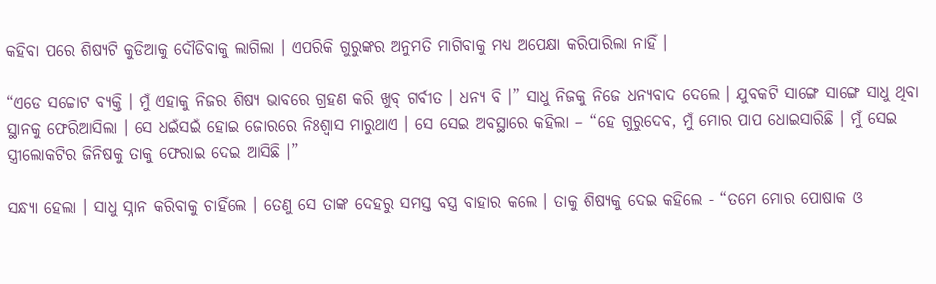କହିବା ପରେ ଶିଷ୍ୟଟି କୁଡିଆକୁ ଦୌଡିବାକୁ ଲାଗିଲା । ଏପରିକି ଗୁରୁଙ୍କର ଅନୁମତି ମାଗିବାକୁ ମଧ୍ୟ ଅପେକ୍ଷା କରିପାରିଲା ନାହିଁ ।

“ଏଡେ ସଚ୍ଚୋଟ ବ୍ୟକ୍ତି । ମୁଁ ଏହାକୁ ନିଜର ଶିଷ୍ୟ ଭାବରେ ଗ୍ରହଣ କରି ଖୁବ୍ ଗର୍ବୀତ । ଧନ୍ୟ ବି ।” ସାଧୁ ନିଜକୁ ନିଜେ ଧନ୍ୟବାଦ ଦେଲେ । ଯୁବକଟି ସାଙ୍ଗେ ସାଙ୍ଗେ ସାଧୁ ଥିବା ସ୍ଥାନକୁ ଫେରିଆସିଲା । ସେ ଧଇଁସଇଁ ହୋଇ ଜୋରରେ ନିଃଶ୍ୱାସ ମାରୁଥାଏ । ସେ ସେଇ ଅବସ୍ଥାରେ କହିଲା – “ହେ ଗୁରୁଦେବ, ମୁଁ ମୋର ପାପ ଧୋଇସାରିଛି । ମୁଁ ସେଇ ସ୍ତ୍ରୀଲୋକଟିର ଜିନିଷକୁ ତାକୁ ଫେରାଇ ଦେଇ ଆସିଛି ।”

ସନ୍ଧ୍ୟା ହେଲା । ସାଧୁ ସ୍ନାନ କରିବାକୁ ଚାହିଁଲେ । ତେଣୁ ସେ ତାଙ୍କ ଦେହରୁ ସମସ୍ତ ବସ୍ତ୍ର ବାହାର କଲେ । ତାକୁ ଶିଷ୍ୟକୁ ଦେଇ କହିଲେ - “ତମେ ମୋର ପୋଷାକ ଓ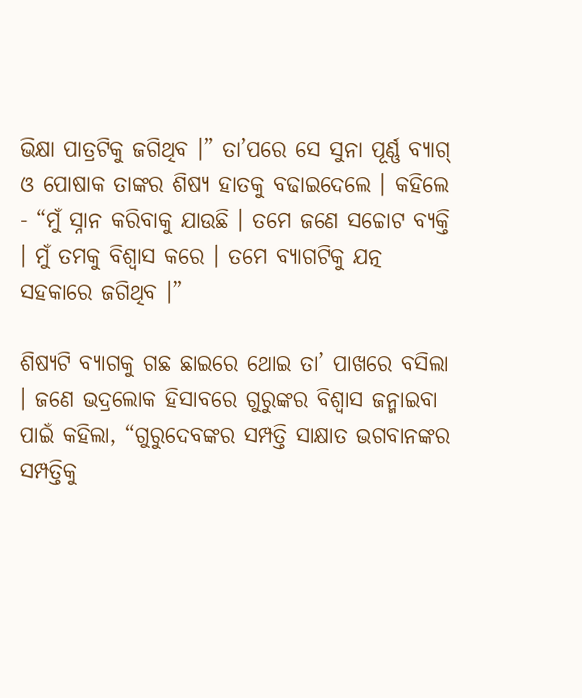ଭିକ୍ଷା ପାତ୍ରଟିକୁ ଜଗିଥିବ ।” ତା’ପରେ ସେ ସୁନା ପୂର୍ଣ୍ଣ ବ୍ୟାଗ୍ ଓ ପୋଷାକ ତାଙ୍କର ଶିଷ୍ୟ ହାତକୁ ବଢାଇଦେଲେ । କହିଲେ - “ମୁଁ ସ୍ନାନ କରିବାକୁ ଯାଉଛି । ତମେ ଜଣେ ସଚ୍ଚୋଟ ବ୍ୟକ୍ତି । ମୁଁ ତମକୁ ବିଶ୍ୱାସ କରେ । ତମେ ବ୍ୟାଗଟିକୁ ଯତ୍ନ ସହକାରେ ଜଗିଥିବ ।”

ଶିଷ୍ୟଟି ବ୍ୟାଗକୁ ଗଛ ଛାଇରେ ଥୋଇ ତା’ ପାଖରେ ବସିଲା । ଜଣେ ଭଦ୍ରଲୋକ ହିସାବରେ ଗୁରୁଙ୍କର ବିଶ୍ୱାସ ଜନ୍ମାଇବା ପାଇଁ କହିଲା, “ଗୁରୁଦେବଙ୍କର ସମ୍ପତ୍ତି ସାକ୍ଷାତ ଭଗବାନଙ୍କର ସମ୍ପତ୍ତିକୁ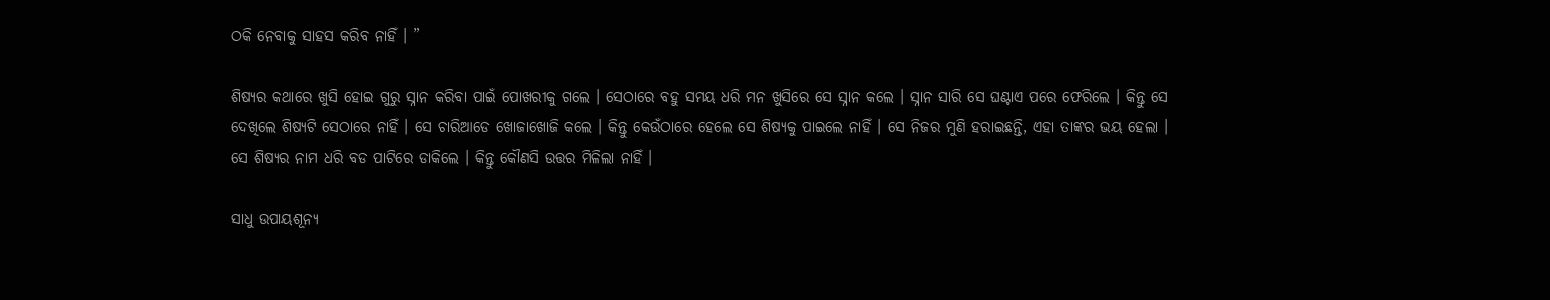ଠକି ନେବାକୁ ସାହସ କରିବ ନାହିଁ । ”

ଶିଷ୍ୟର କଥାରେ ଖୁସି ହୋଇ ଗୁରୁ ସ୍ନାନ କରିବା ପାଇଁ ପୋଖରୀକୁ ଗଲେ । ସେଠାରେ ବହୁ ସମୟ ଧରି ମନ ଖୁସିରେ ସେ ସ୍ନାନ କଲେ । ସ୍ନାନ ସାରି ସେ ଘଣ୍ଟାଏ ପରେ ଫେରିଲେ । କିନ୍ତୁ ସେ ଦେଖିଲେ ଶିଷ୍ୟଟି ସେଠାରେ ନାହିଁ । ସେ ଚାରିଆଡେ ଖୋଜାଖୋଜି କଲେ । କିନ୍ତୁ କେଉଁଠାରେ ହେଲେ ସେ ଶିଷ୍ୟକୁ ପାଇଲେ ନାହିଁ । ସେ ନିଜର ମୁଣି ହରାଇଛନ୍ତି, ଏହା ତାଙ୍କର ଭୟ ହେଲା । ସେ ଶିଷ୍ୟର ନାମ ଧରି ବଡ ପାଟିରେ ଡାକିଲେ । କିନ୍ତୁ କୌଣସି ଉତ୍ତର ମିଳିଲା ନାହିଁ ।

ସାଧୁ ଉପାୟଶୂନ୍ୟ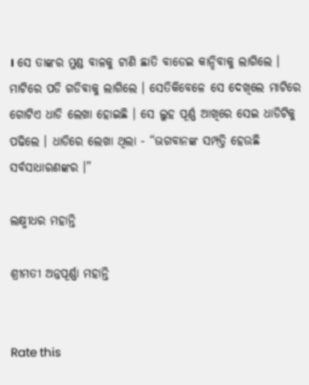। ସେ ତାଙ୍କର ମୁଣ୍ଡ ବାଳକୁ ଟାଣି ଛାତି ବାଡେଇ କାନ୍ଦିବାକୁ ଲାଗିଲେ । ମାଟିରେ ପଡି ଗଡିବାକୁ ଲାଗିଲେ । ସେତିକିବେଳେ ସେ ଦେଖିଲେ ମାଟିରେ ଗୋଟିଏ ଧାଡି ଲେଖା ହୋଇଛି । ସେ ଲୁହ ପୂର୍ଣ୍ଣ ଆଖିରେ ସେଇ ଧାଡିଟିକୁ ପଢିଲେ । ଧାଡିରେ ଲେଖା ଥିଲା - “ଭଗବାନଙ୍କ ସମ୍ପତ୍ତି ହେଉଛି ସର୍ବସାଧାରଣଙ୍କର ।”

ଲକ୍ଷ୍ମୀଧର ମହାନ୍ତି

ଶ୍ରୀମତୀ ଅନ୍ନପୂର୍ଣ୍ଣା ମହାନ୍ତି


Rate this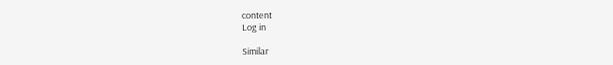content
Log in

Similar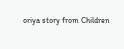oriya story from Children